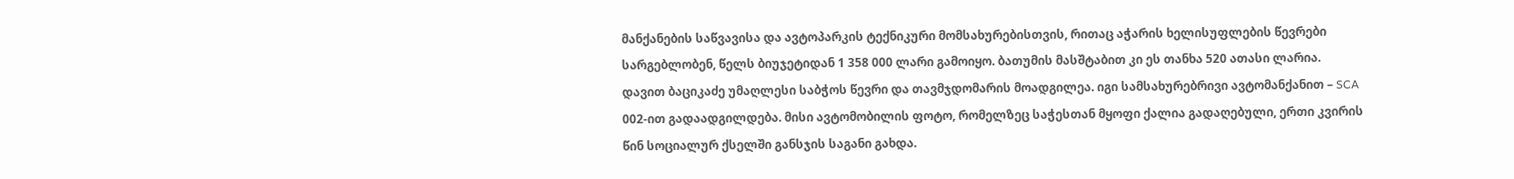მანქანების საწვავისა და ავტოპარკის ტექნიკური მომსახურებისთვის, რითაც აჭარის ხელისუფლების წევრები სარგებლობენ, წელს ბიუჯეტიდან 1 358 000 ლარი გამოიყო. ბათუმის მასშტაბით კი ეს თანხა 520 ათასი ლარია.
დავით ბაციკაძე უმაღლესი საბჭოს წევრი და თავმჯდომარის მოადგილეა. იგი სამსახურებრივი ავტომანქანით – SCA 002-ით გადაადგილდება. მისი ავტომობილის ფოტო, რომელზეც საჭესთან მყოფი ქალია გადაღებული, ერთი კვირის წინ სოციალურ ქსელში განსჯის საგანი გახდა.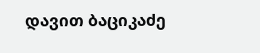დავით ბაციკაძე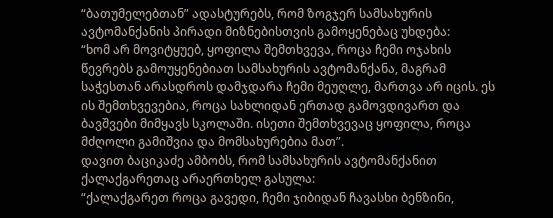“ბათუმელებთან” ადასტურებს, რომ ზოგჯერ სამსახურის ავტომანქანის პირადი მიზნებისთვის გამოყენებაც უხდება:
“ხომ არ მოვიტყუებ, ყოფილა შემთხვევა, როცა ჩემი ოჯახის წევრებს გამოუყენებიათ სამსახურის ავტომანქანა, მაგრამ საჭესთან არასდროს დამჯდარა ჩემი მეუღლე, მართვა არ იცის. ეს ის შემთხვევებია, როცა სახლიდან ერთად გამოვდივართ და ბავშვები მიმყავს სკოლაში. ისეთი შემთხვევაც ყოფილა, როცა მძღოლი გამიშვია და მომსახურებია მათ”.
დავით ბაციკაძე ამბობს, რომ სამსახურის ავტომანქანით ქალაქგარეთაც არაერთხელ გასულა:
“ქალაქგარეთ როცა გავედი, ჩემი ჯიბიდან ჩავასხი ბენზინი,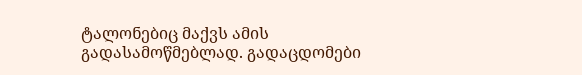ტალონებიც მაქვს ამის გადასამოწმებლად. გადაცდომები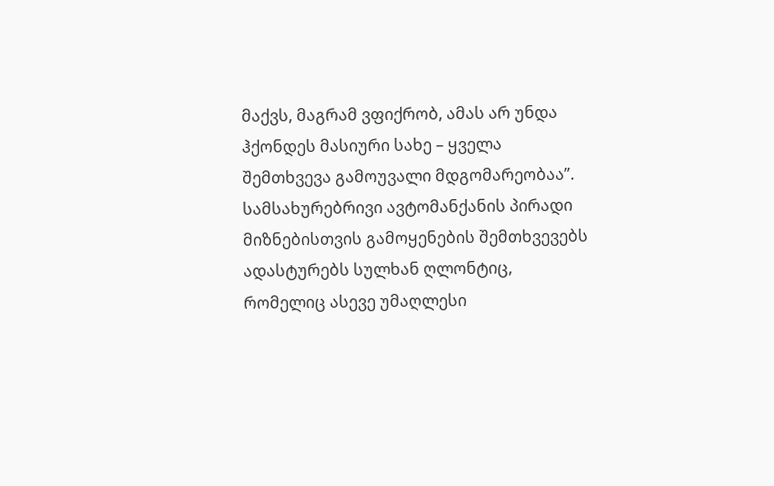მაქვს, მაგრამ ვფიქრობ, ამას არ უნდა ჰქონდეს მასიური სახე – ყველა შემთხვევა გამოუვალი მდგომარეობაა”.
სამსახურებრივი ავტომანქანის პირადი მიზნებისთვის გამოყენების შემთხვევებს ადასტურებს სულხან ღლონტიც, რომელიც ასევე უმაღლესი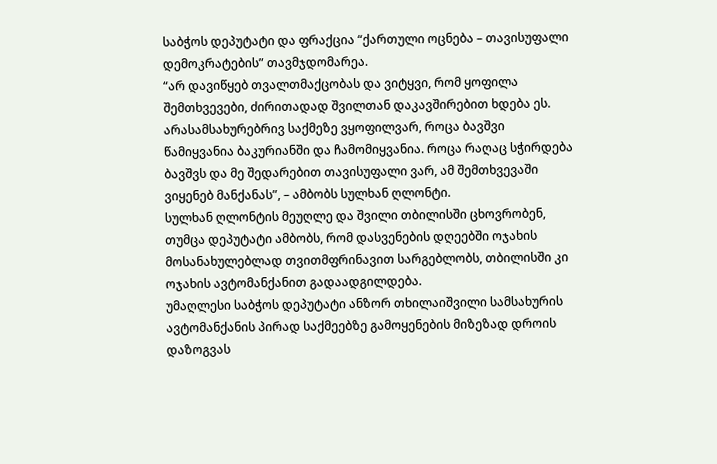საბჭოს დეპუტატი და ფრაქცია “ქართული ოცნება – თავისუფალი დემოკრატების” თავმჯდომარეა.
“არ დავიწყებ თვალთმაქცობას და ვიტყვი, რომ ყოფილა შემთხვევები, ძირითადად შვილთან დაკავშირებით ხდება ეს. არასამსახურებრივ საქმეზე ვყოფილვარ, როცა ბავშვი წამიყვანია ბაკურიანში და ჩამომიყვანია. როცა რაღაც სჭირდება ბავშვს და მე შედარებით თავისუფალი ვარ, ამ შემთხვევაში ვიყენებ მანქანას”, – ამბობს სულხან ღლონტი.
სულხან ღლონტის მეუღლე და შვილი თბილისში ცხოვრობენ, თუმცა დეპუტატი ამბობს, რომ დასვენების დღეებში ოჯახის მოსანახულებლად თვითმფრინავით სარგებლობს, თბილისში კი ოჯახის ავტომანქანით გადაადგილდება.
უმაღლესი საბჭოს დეპუტატი ანზორ თხილაიშვილი სამსახურის ავტომანქანის პირად საქმეებზე გამოყენების მიზეზად დროის დაზოგვას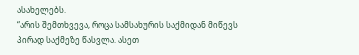ასახელებს.
“არის შემთხვევა, როცა სამსახურის საქმიდან მიწევს პირად საქმეზე წასვლა. ასეთ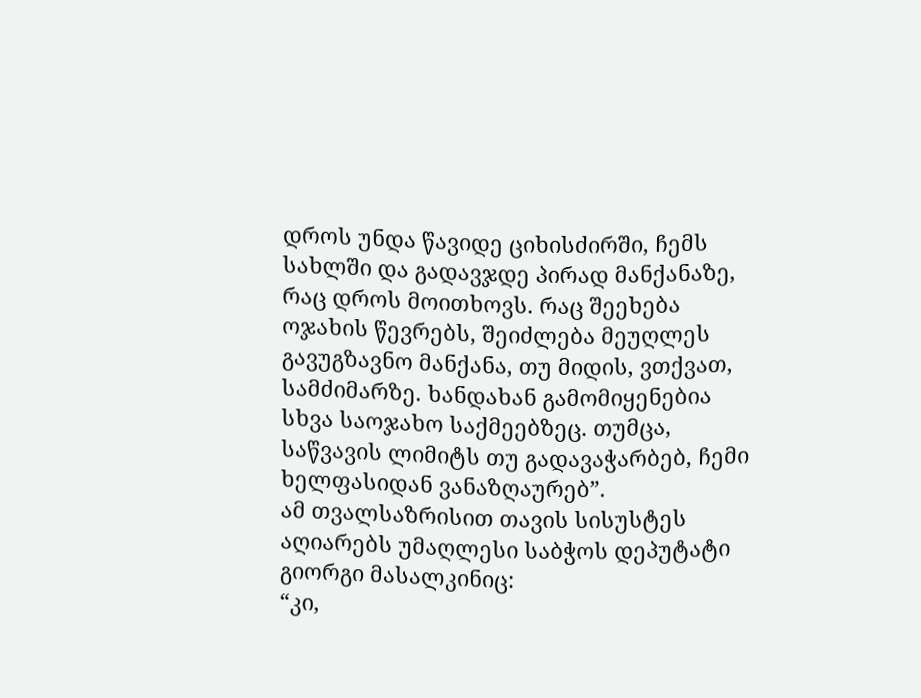დროს უნდა წავიდე ციხისძირში, ჩემს სახლში და გადავჯდე პირად მანქანაზე, რაც დროს მოითხოვს. რაც შეეხება ოჯახის წევრებს, შეიძლება მეუღლეს გავუგზავნო მანქანა, თუ მიდის, ვთქვათ, სამძიმარზე. ხანდახან გამომიყენებია სხვა საოჯახო საქმეებზეც. თუმცა, საწვავის ლიმიტს თუ გადავაჭარბებ, ჩემი ხელფასიდან ვანაზღაურებ”.
ამ თვალსაზრისით თავის სისუსტეს აღიარებს უმაღლესი საბჭოს დეპუტატი გიორგი მასალკინიც:
“კი,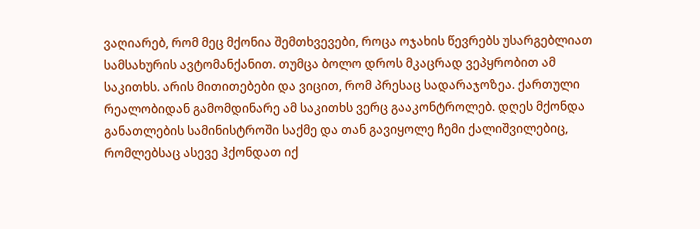ვაღიარებ, რომ მეც მქონია შემთხვევები, როცა ოჯახის წევრებს უსარგებლიათ სამსახურის ავტომანქანით. თუმცა ბოლო დროს მკაცრად ვეპყრობით ამ საკითხს. არის მითითებები და ვიცით, რომ პრესაც სადარაჯოზეა. ქართული რეალობიდან გამომდინარე ამ საკითხს ვერც გააკონტროლებ. დღეს მქონდა განათლების სამინისტროში საქმე და თან გავიყოლე ჩემი ქალიშვილებიც, რომლებსაც ასევე ჰქონდათ იქ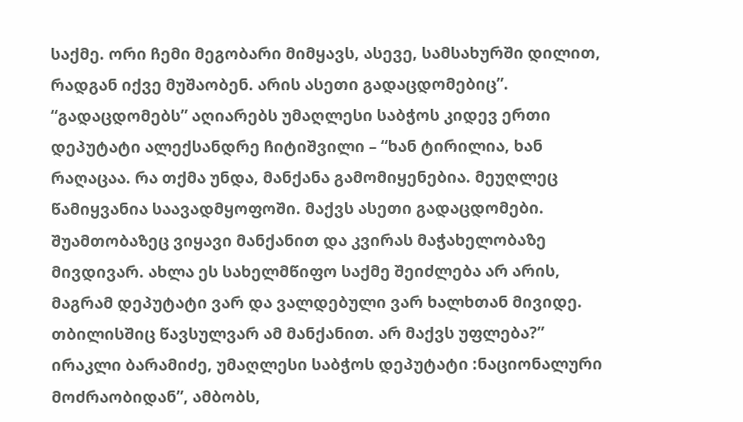საქმე. ორი ჩემი მეგობარი მიმყავს, ასევე, სამსახურში დილით, რადგან იქვე მუშაობენ. არის ასეთი გადაცდომებიც”.
“გადაცდომებს” აღიარებს უმაღლესი საბჭოს კიდევ ერთი დეპუტატი ალექსანდრე ჩიტიშვილი – “ხან ტირილია, ხან რაღაცაა. რა თქმა უნდა, მანქანა გამომიყენებია. მეუღლეც წამიყვანია საავადმყოფოში. მაქვს ასეთი გადაცდომები. შუამთობაზეც ვიყავი მანქანით და კვირას მაჭახელობაზე მივდივარ. ახლა ეს სახელმწიფო საქმე შეიძლება არ არის, მაგრამ დეპუტატი ვარ და ვალდებული ვარ ხალხთან მივიდე. თბილისშიც წავსულვარ ამ მანქანით. არ მაქვს უფლება?”
ირაკლი ბარამიძე, უმაღლესი საბჭოს დეპუტატი :ნაციონალური მოძრაობიდან”, ამბობს,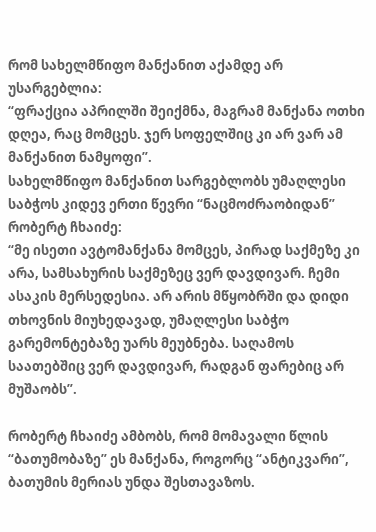რომ სახელმწიფო მანქანით აქამდე არ უსარგებლია:
“ფრაქცია აპრილში შეიქმნა, მაგრამ მანქანა ოთხი დღეა, რაც მომცეს. ჯერ სოფელშიც კი არ ვარ ამ მანქანით ნამყოფი”.
სახელმწიფო მანქანით სარგებლობს უმაღლესი საბჭოს კიდევ ერთი წევრი “ნაცმოძრაობიდან” რობერტ ჩხაიძე:
“მე ისეთი ავტომანქანა მომცეს, პირად საქმეზე კი არა, სამსახურის საქმეზეც ვერ დავდივარ. ჩემი ასაკის მერსედესია. არ არის მწყობრში და დიდი თხოვნის მიუხედავად, უმაღლესი საბჭო გარემონტებაზე უარს მეუბნება. საღამოს საათებშიც ვერ დავდივარ, რადგან ფარებიც არ მუშაობს”.

რობერტ ჩხაიძე ამბობს, რომ მომავალი წლის “ბათუმობაზე” ეს მანქანა, როგორც “ანტიკვარი”, ბათუმის მერიას უნდა შესთავაზოს.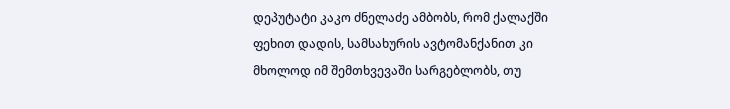დეპუტატი კაკო ძნელაძე ამბობს, რომ ქალაქში ფეხით დადის, სამსახურის ავტომანქანით კი მხოლოდ იმ შემთხვევაში სარგებლობს, თუ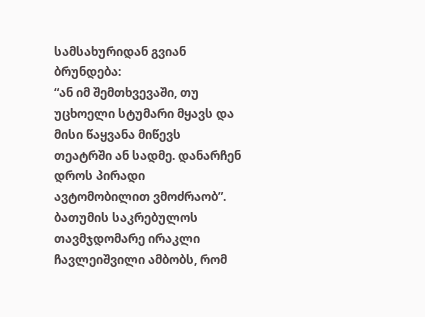სამსახურიდან გვიან ბრუნდება:
“ან იმ შემთხვევაში, თუ უცხოელი სტუმარი მყავს და მისი წაყვანა მიწევს თეატრში ან სადმე. დანარჩენ დროს პირადი ავტომობილით ვმოძრაობ”.
ბათუმის საკრებულოს თავმჯდომარე ირაკლი ჩავლეიშვილი ამბობს, რომ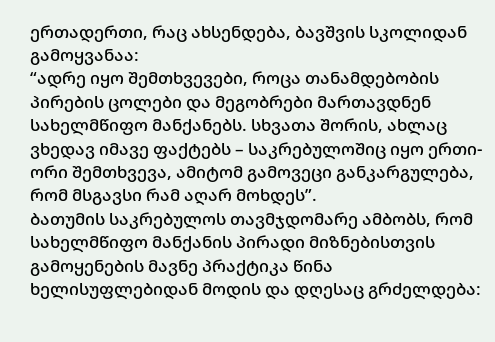ერთადერთი, რაც ახსენდება, ბავშვის სკოლიდან გამოყვანაა:
“ადრე იყო შემთხვევები, როცა თანამდებობის პირების ცოლები და მეგობრები მართავდნენ სახელმწიფო მანქანებს. სხვათა შორის, ახლაც ვხედავ იმავე ფაქტებს – საკრებულოშიც იყო ერთი-ორი შემთხვევა, ამიტომ გამოვეცი განკარგულება, რომ მსგავსი რამ აღარ მოხდეს”.
ბათუმის საკრებულოს თავმჯდომარე ამბობს, რომ სახელმწიფო მანქანის პირადი მიზნებისთვის გამოყენების მავნე პრაქტიკა წინა ხელისუფლებიდან მოდის და დღესაც გრძელდება: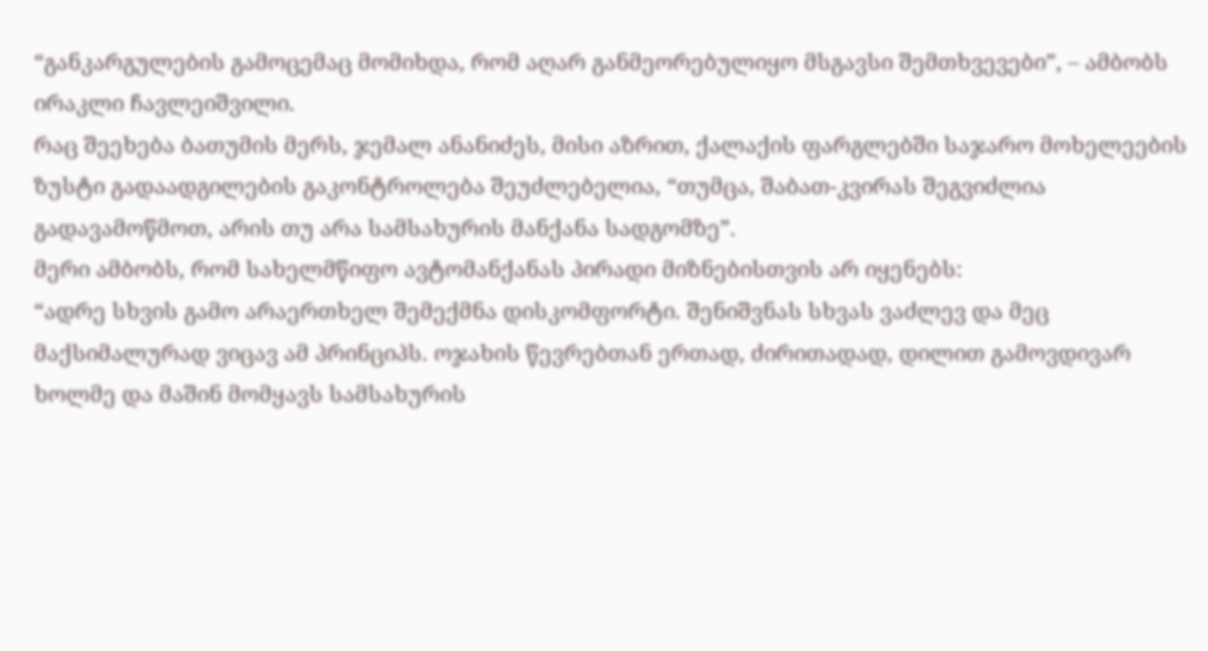“განკარგულების გამოცემაც მომიხდა, რომ აღარ განმეორებულიყო მსგავსი შემთხვევები”, – ამბობს ირაკლი ჩავლეიშვილი.
რაც შეეხება ბათუმის მერს, ჯემალ ანანიძეს, მისი აზრით, ქალაქის ფარგლებში საჯარო მოხელეების ზუსტი გადაადგილების გაკონტროლება შეუძლებელია, “თუმცა, შაბათ-კვირას შეგვიძლია გადავამოწმოთ, არის თუ არა სამსახურის მანქანა სადგომზე”.
მერი ამბობს, რომ სახელმწიფო ავტომანქანას პირადი მიზნებისთვის არ იყენებს:
“ადრე სხვის გამო არაერთხელ შემექმნა დისკომფორტი. შენიშვნას სხვას ვაძლევ და მეც მაქსიმალურად ვიცავ ამ პრინციპს. ოჯახის წევრებთან ერთად, ძირითადად, დილით გამოვდივარ ხოლმე და მაშინ მომყავს სამსახურის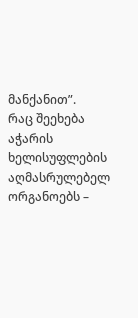მანქანით”.
რაც შეეხება აჭარის ხელისუფლების აღმასრულებელ ორგანოებს –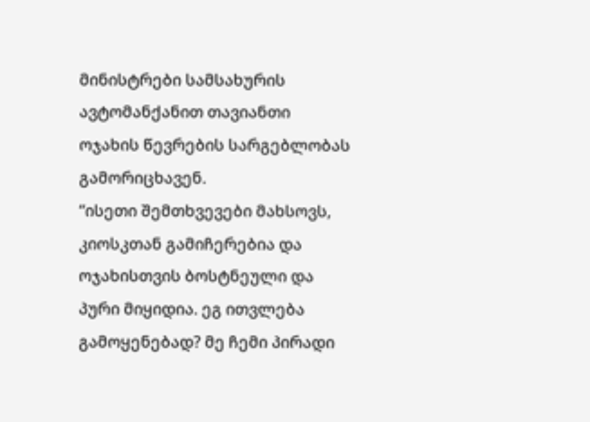მინისტრები სამსახურის ავტომანქანით თავიანთი ოჯახის წევრების სარგებლობას გამორიცხავენ.
“ისეთი შემთხვევები მახსოვს, კიოსკთან გამიჩერებია და ოჯახისთვის ბოსტნეული და პური მიყიდია. ეგ ითვლება გამოყენებად? მე ჩემი პირადი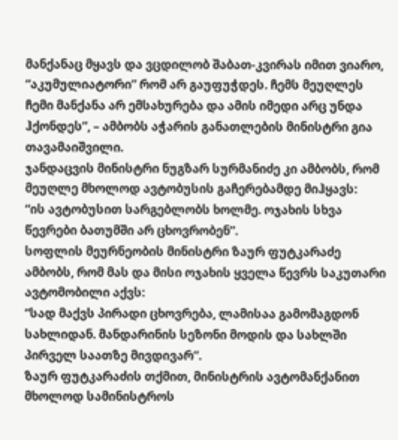მანქანაც მყავს და ვცდილობ შაბათ-კვირას იმით ვიარო, “აკუმულიატორი” რომ არ გაუფუჭდეს. ჩემს მეუღლეს ჩემი მანქანა არ ემსახურება და ამის იმედი არც უნდა ჰქონდეს”, – ამბობს აჭარის განათლების მინისტრი გია თავამაიშვილი.
ჯანდაცვის მინისტრი ნუგზარ სურმანიძე კი ამბობს, რომ მეუღლე მხოლოდ ავტობუსის გაჩერებამდე მიჰყავს:
“ის ავტობუსით სარგებლობს ხოლმე. ოჯახის სხვა წევრები ბათუმში არ ცხოვრობენ”.
სოფლის მეურნეობის მინისტრი ზაურ ფუტკარაძე ამბობს, რომ მას და მისი ოჯახის ყველა წევრს საკუთარი ავტომობილი აქვს:
“სად მაქვს პირადი ცხოვრება, ლამისაა გამომაგდონ სახლიდან. მანდარინის სეზონი მოდის და სახლში პირველ საათზე მივდივარ”.
ზაურ ფუტკარაძის თქმით, მინისტრის ავტომანქანით მხოლოდ სამინისტროს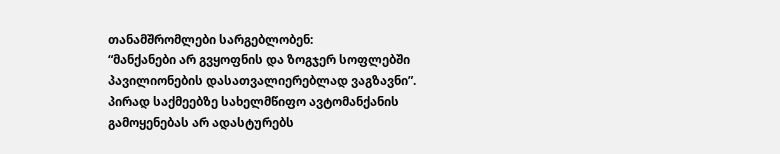თანამშრომლები სარგებლობენ:
“მანქანები არ გვყოფნის და ზოგჯერ სოფლებში პავილიონების დასათვალიერებლად ვაგზავნი”.
პირად საქმეებზე სახელმწიფო ავტომანქანის გამოყენებას არ ადასტურებს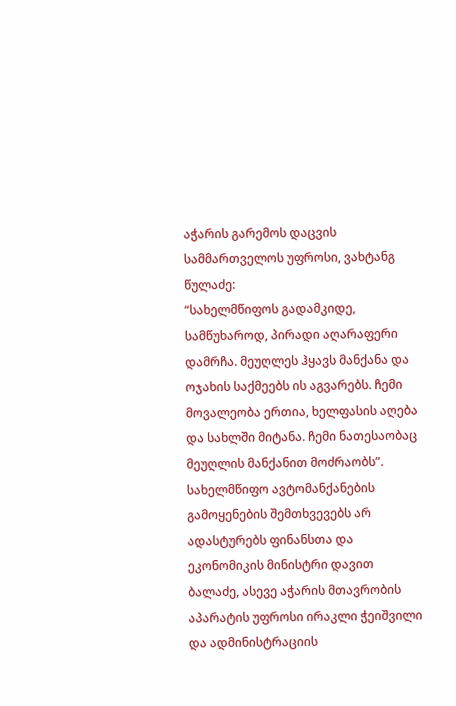აჭარის გარემოს დაცვის სამმართველოს უფროსი, ვახტანგ წულაძე:
“სახელმწიფოს გადამკიდე, სამწუხაროდ, პირადი აღარაფერი დამრჩა. მეუღლეს ჰყავს მანქანა და ოჯახის საქმეებს ის აგვარებს. ჩემი მოვალეობა ერთია, ხელფასის აღება და სახლში მიტანა. ჩემი ნათესაობაც მეუღლის მანქანით მოძრაობს”.
სახელმწიფო ავტომანქანების გამოყენების შემთხვევებს არ ადასტურებს ფინანსთა და ეკონომიკის მინისტრი დავით ბალაძე, ასევე აჭარის მთავრობის აპარატის უფროსი ირაკლი ჭეიშვილი და ადმინისტრაციის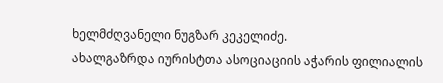ხელმძღვანელი ნუგზარ კეკელიძე.
ახალგაზრდა იურისტთა ასოციაციის აჭარის ფილიალის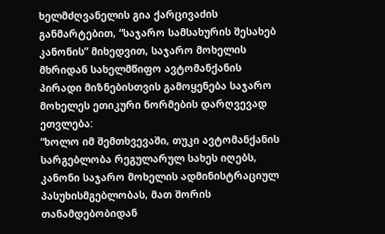ხელმძღვანელის გია ქარცივაძის განმარტებით, “საჯარო სამსახურის შესახებ კანონის” მიხედვით, საჯარო მოხელის მხრიდან სახელმწიფო ავტომანქანის პირადი მიზნებისთვის გამოყენება საჯარო მოხელეს ეთიკური ნორმების დარღვევად ეთვლება:
“ხოლო იმ შემთხვევაში, თუკი ავტომანქანის სარგებლობა რეგულარულ სახეს იღებს, კანონი საჯარო მოხელის ადმინისტრაციულ პასუხისმგებლობას, მათ შორის თანამდებობიდან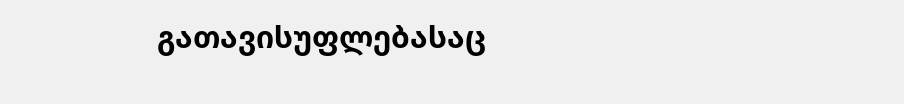გათავისუფლებასაც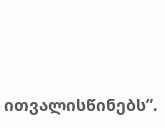ითვალისწინებს”.